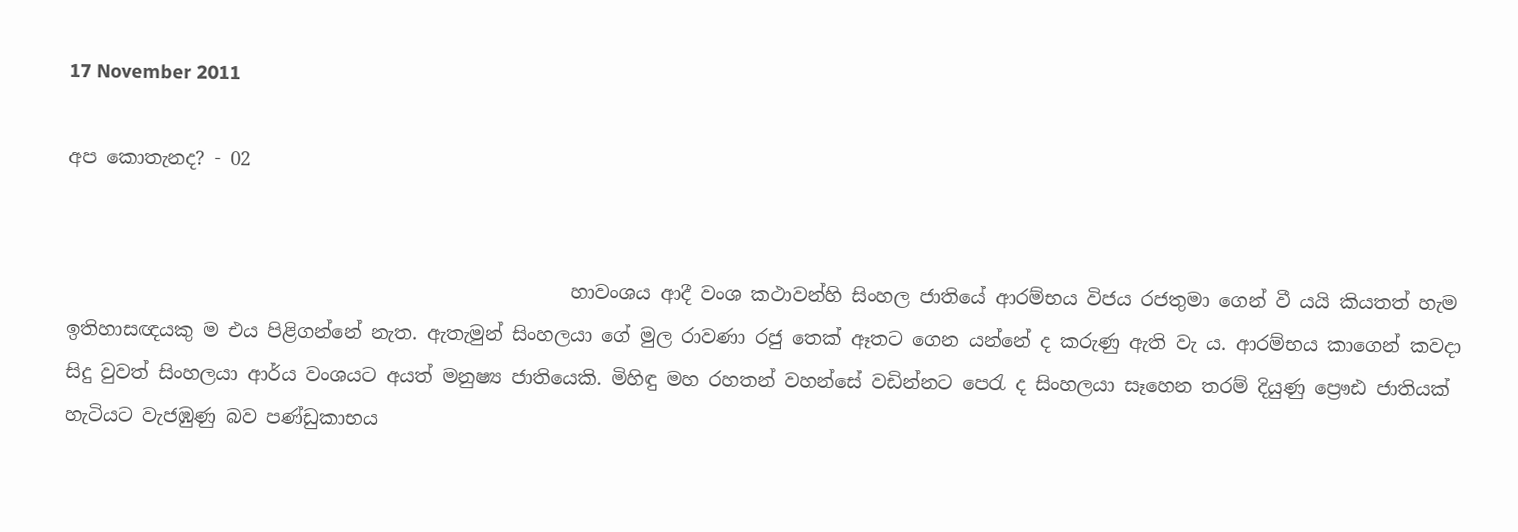17 November 2011

අප කොතැනද? - 02


                                                     හාවංශය ආදී වංශ කථාවන්හි සිංහල ජාතියේ ආරම්භය විජය රජතුමා ගෙන් වී යයි කියතත් හැම ඉතිහාසඥයකු ම එය පිළිගන්නේ නැත. ඇතැමුන් සිංහලයා ගේ මුල රාවණා රජු තෙක් ඈතට ගෙන යන්නේ ද කරුණු ඇති වැ ය. ආරම්භය කාගෙන් කවදා සිදු වුවත් සිංහලයා ආර්ය වංශයට අයත් මනුෂ්‍ය ජාතියෙකි. මිහිඳු මහ රහතන් වහන්සේ වඩින්නට පෙරැ ද සිංහලයා සෑහෙන තරම් දියුණු ප්‍රෙ‍ෟඪ ජාතියක් හැටියට වැජඹුණු බව පණ්ඩුකාභය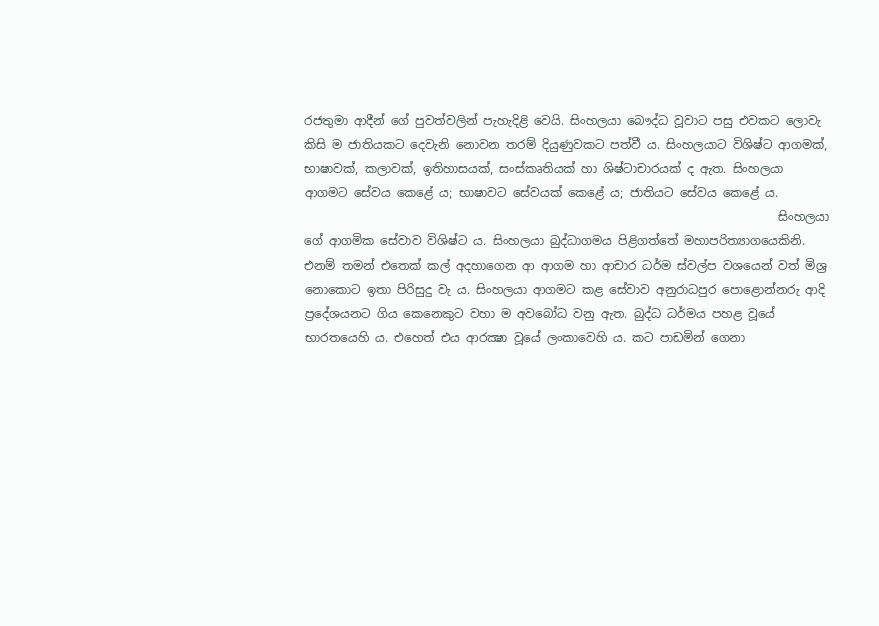රජතුමා ආදීන් ගේ පුවත්වලින් පැහැදිළි වෙයි. සිංහලයා බෞද්ධ වූවාට පසු එවකට ලොවැ කිසි ම ජාතියකට දෙවැනි නොවන තරම් දියුණුවකට පත්වී ය. සිංහලයාට විශිෂ්ට ආගමක්, භාෂාවක්, කලාවක්, ඉතිහාසයක්, සංස්කෘතියක් හා ශිෂ්ටාචාරයක් ද ඇත. සිංහලයා ආගමට සේවය කෙළේ ය; භාෂාවට සේවයක් කෙළේ ය; ජාතියට සේවය කෙළේ ය‍.
                                                                               සිංහලයා ගේ ආගමික සේවාව විශිෂ්ට ය. සිංහලයා බුද්ධාගමය පිළිගත්තේ මහාපරිත්‍යාගයෙකිනි. එනම් තමන් එතෙක් කල් අදහාගෙන ආ ආගම හා ආචාර ධර්ම ස්වල්ප වශයෙන් වත් මිශ්‍ර නොකොට ඉතා පිරිසුදු වැ ය. සිංහලයා ආගමට කළ සේවාව අනුරාධපුර පොළොන්නරු ආදි ප්‍රදේශයනට ගිය කෙනෙකුට වහා ම අවබෝධ වනු ඇත. බුද්ධ ධර්මය පහළ වූයේ භාරතයෙහි ය. එහෙත් එය ආරක්‍ෂා වූයේ ලංකාවෙහි ය. කට පාඩමින් ගෙනා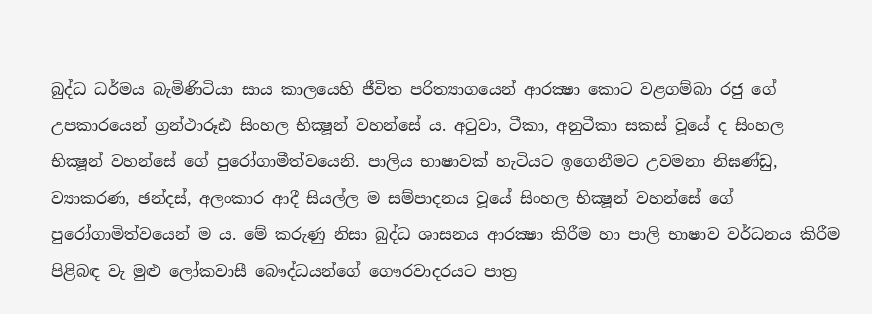බුද්ධ ධර්මය බැමිණිටියා සාය කාලයෙහි ජීවිත පරිත්‍යාගයෙන් ආරක්‍ෂා කොට වළගම්බා රජු ගේ උපකාරයෙන් ග්‍රන්ථාරූඪ සිංහල භික්‍ෂූන් වහන්සේ ය. අටුවා, ටීකා, අනුටීකා සකස් වූයේ ද සිංහල භික්‍ෂූන් වහන්සේ ගේ පුරෝගාමීත්වයෙනි. පාලිය භාෂාවක් හැටියට ඉගෙනීමට උවමනා නිඝණ්ඩු, ව්‍යාකරණ, ඡන්දස්, අලංකාර ආදී සියල්ල ම සම්පාදනය වූයේ සිංහල භික්‍ෂූන් වහන්සේ ගේ පුරෝගාමිත්වයෙන් ම ය. මේ කරුණු නිසා බුද්ධ ශාසනය ආරක්‍ෂා කිරීම හා පාලි භාෂාව වර්ධනය කිරීම පිළිබඳ වැ මුළු ලෝකවාසී බෞද්ධයන්ගේ ගෞරවාදරයට පාත්‍ර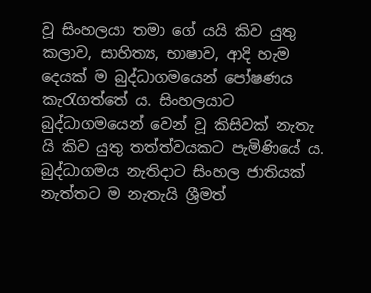වූ සිංහලයා තමා ගේ යයි කිව යුතු කලාව, සාහිත්‍ය, භාෂාව, ආදි හැම දෙයක් ම බුද්ධාගමයෙන් පෝෂණය කැරැගත්තේ ය. සිංහලයාට බුද්ධාගමයෙන් වෙන් වූ කිසිවක් නැතැ යි කිව යුතු තත්ත්වයකට පැමිණියේ ය. බුද්ධාගමය නැතිදාට සිංහල ජාතියක් නැත්තට ම නැතැයි ශ්‍රීමත්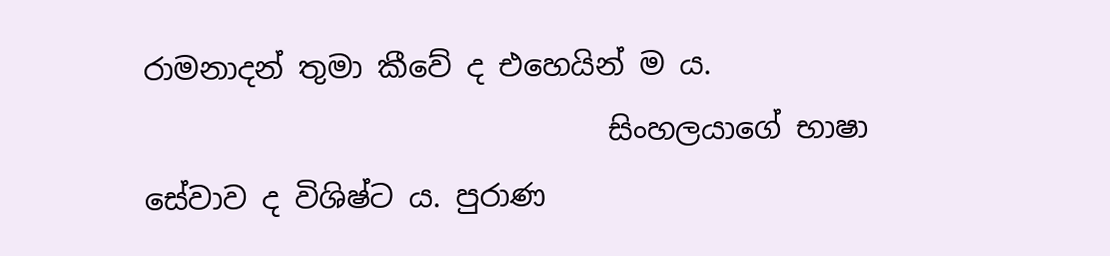රාමනාදන් තුමා කීවේ ද එහෙයින් ම ය.
                               සිංහලයාගේ භාෂා සේවාව ද විශිෂ්ට ය. පුරාණ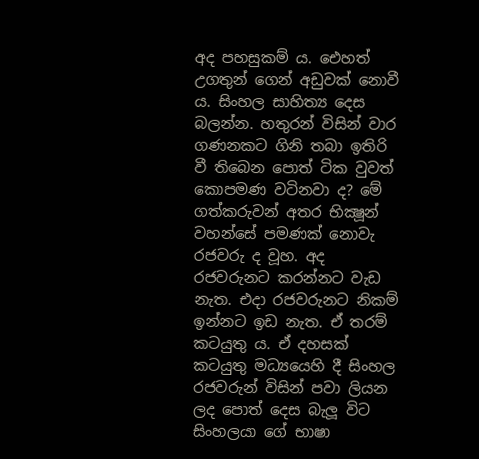අද පහසුක‍ම් ය. එ‍ෙහත් උගතුන් ගෙන් අඩුවක් නොවී ය. සිංහල සාහිත්‍ය දෙස බලන්න. හතුරන් විසින් වාර ගණනකට ගිනි තබා ඉතිරි වී තිබෙන පොත් ටික වුවත් කොපමණ වටිනවා ද? මේ ගත්කරුවන් අතර භික්‍ෂූන් වහන්සේ පමණක් නොවැ රජවරු ද වූහ. අද රජවරුනට කරන්නට වැඩ නැත. එදා රජවරුනට නිකම් ඉන්නට ඉඩ නැත. ඒ තරම් කටයුතු ය. ඒ දහසක් කටයුතු මධ්‍යයෙහි දී සිංහල රජවරුන් විසින් පවා ‍ලියන ලද පොත් දෙස බැලූ විට සිංහලයා ගේ භාෂා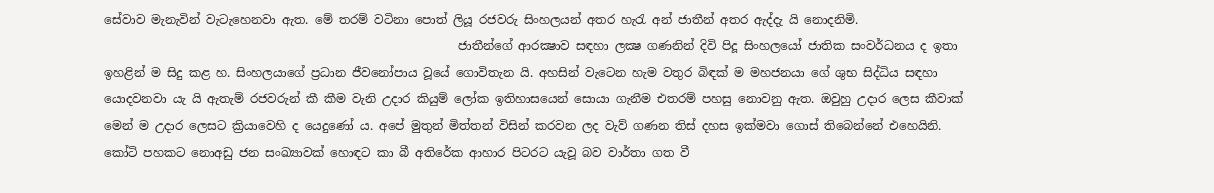සේවාව මැනැවින් වැටැහෙනවා ඇත. මේ තරම් වටිනා පොත් ලියූ රජවරු සිංහලයන් අතර හැරැ අන් ජාතීන් අතර ඇද්දැ යි නොදනිමි.
                                                           ජාතීන්ගේ ආරක්‍ෂාව සඳහා ලක්‍ෂ ගණනින් දිවි පිදූ සිංහලයෝ ජාතික සංවර්ධනය ද ඉතා ඉහළින් ම සිදු කළ හ. සිංහලයාගේ ප්‍රධාන ජීවනෝපාය වූයේ ගොවිතැන යි. අහසින් වැටෙන හැම වතුර බිඳක් ම මහජනයා ගේ ශුභ සිද්ධිය සඳහා යොදවනවා යැ යි ඇතැම් රජවරුන් කී කීම වැනි උදාර කියුම් ලෝක ඉතිහාසයෙන් සොයා ගැනීම එතරම් පහසු නොවනු ඇත. ඔවුහු උද‍ාර ලෙස කීවාක් මෙන් ම උදාර ලෙසට ක්‍රියාවෙහි ද යෙදුණෝ ය. අපේ මුතුන් මිත්තන් විසින් කරවන ලද වැව් ගණන තිස් දහස ඉක්මවා ගොස් තිබෙන්නේ එහෙයිනි. කෝටි පහකට නොඅඩු ජන සංඛ්‍යාවක් හොඳට කා බී අතිරේක ආහාර පිටරට යැවූ බව වාර්තා ගත වී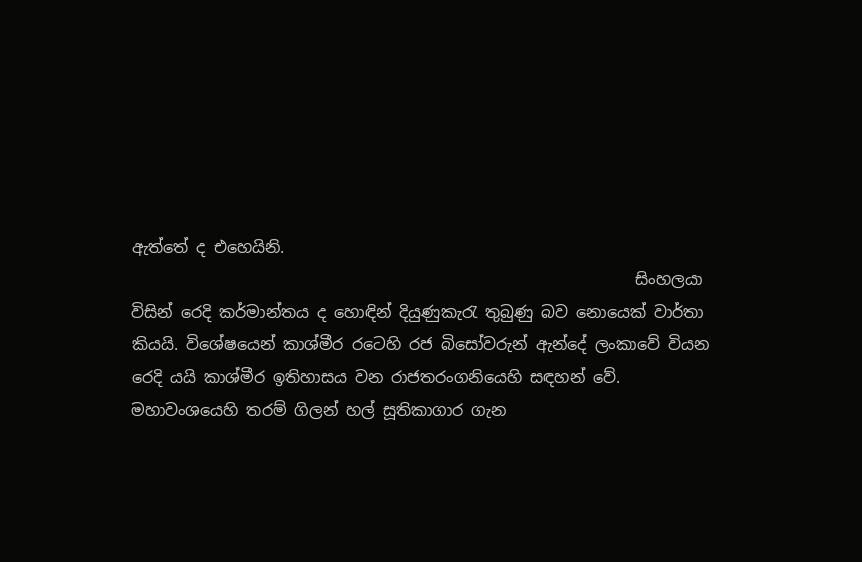ඇත්තේ ද එහෙයිනි.
                                                               සිංහලයා විසින් රෙදි කර්මාන්තය ද හොඳින් දියුණුකැරැ තුබුණු බව නොයෙක් වාර්තා කියයි. විශේෂයෙන් කාශ්මීර රටෙහි රජ බිසෝවරුන් ඇන්දේ ලංකාවේ වියන රෙදි යයි කාශ්මීර ඉතිහාසය වන රාජතරංගනියෙහි සඳහන් වේ. මහාවංශයෙහි තරම් ගිලන් හල් සූතිකාගාර ගැන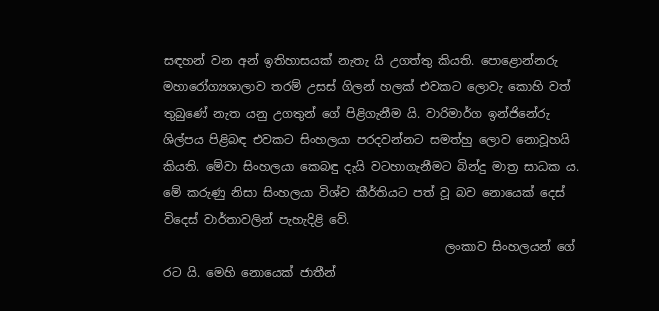සඳහන් වන අන් ඉතිහාසයක් නැතැ යි උගත්තු කියති. පොළොන්නරු මහාරෝග්‍යශාලාව තරම් උසස් ගිලන් හලක් එවකට ලොවැ කොහි වත් තුබුණේ නැත යනු උගතුන් ගේ පිළිගැනීම යි. වාරිමාර්ග ඉන්ජිනේරු ශිල්පය පිළිබඳ එවකට සිංහලයා පරදවන්නට සමත්හු ලොව නොවූහයි කියති. මේවා සිංහලයා කෙබඳු දැයි වටහාගැනීමට බින්දු මාත්‍ර සාධක ය. මේ කරුණු නිසා සිංහලයා විශ්ව කීර්තියට පත් වූ බව නොයෙක් දෙස් විදෙස් වාර්තාවලින් පැහැදිළි වේ.
                                               ලංකාව සිංහලයන් ගේ රට යි. මෙහි නෙ‍ායෙක් ජාතීන්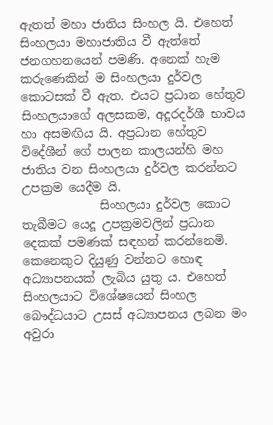අ‍ැතත් මහා ජාතිය සිංහල යි. එහෙත් සිංහලයා මහාජාතිය වී ඇත්තේ ජනගහනයෙන් පමණි. අනෙක් හැම කරුණෙකින් ම සිංහලයා දුර්වල කොටසක් වී ඇත. එයට ප්‍රධාන හේතුව සිංහලයාගේ අලසකම, අදූරදර්ශී භාවය හා අසමඟිය යි. අප්‍රධාන හේතුව විදේශීන් ගේ පාලන කාලයන්හි මහ ජාතිය වන සිංහලයා දුර්වල කරන්නට උපක්‍රම යෙදීම යි.
             සිංහලයා දුර්වල කොට තැබීමට යෙදූ උපක්‍රමවලින් ප්‍රධාන දෙකක් පමණක් සඳහන් කරන්නෙමි. කෙනෙකුට දියුණු වන්නට හොඳ අධ්‍යාපනයක් ලැබිය යුතු ය. එහෙත් සිංහලයාට විශේෂයෙන් සිංහල බෞද්ධයාට උසස් අධ්‍යාපනය ලබන මං අවුරා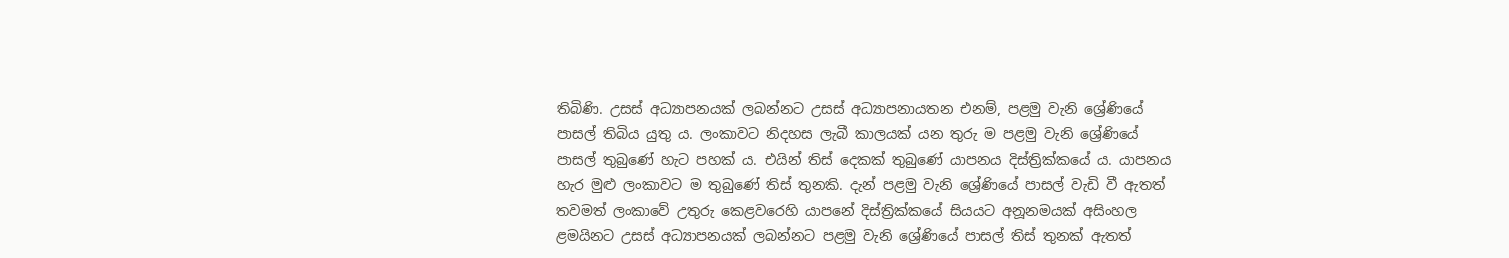තිබිණි. උසස් අධ්‍යාපනයක් ලබන්නට උසස් අධ්‍යාපනායතන එනම්, පළමු වැනි ශ්‍රේණියේ පාසල් තිබිය යුතු ය. ලංකාවට නිදහස ලැබී කාලයක් යන තුරු ම පළමු වැනි ශ්‍රේණියේ පාසල් තුබුණේ හැට පහක් ය. එයින් තිස් දෙකක් තුබුණේ යාපනය දිස්ත්‍රික්කයේ ය. යාපනය හැර මුළු ලංකාවට ම තුබුණේ තිස් තුනකි. දැන් පළමු වැනි ශ්‍රේණියේ පාසල් වැඩි වී ඇතත් තවමත් ලංකාවේ උතුරු කෙළවරෙහි යාපනේ දිස්ත්‍රික්කයේ සියයට අනූනමයක් අසිංහල ළමයිනට උසස් අධ්‍යාපනයක් ලබන්නට පළමු වැනි ශ්‍රේණියේ පාසල් තිස් තුනක් ඇතත්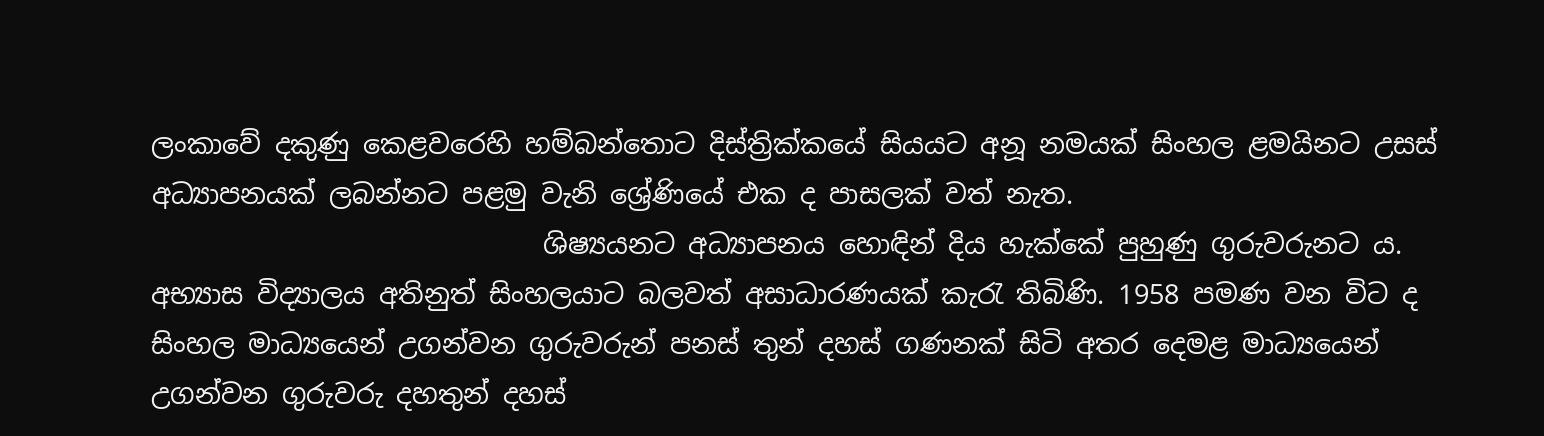ලංකාවේ දකුණු කෙළවරෙහි හම්බන්තොට දිස්ත්‍රික්කයේ සියයට අනූ නමයක් සිංහල ළමයිනට උසස් අධ්‍යාපනයක් ලබන්නට පළමු වැනි ශ්‍රේණියේ එක ද පාසලක් වත් නැත.
                             ශිෂ්‍යයනට අධ්‍යාපනය හොඳින් දිය හැක්කේ පුහුණු ගුරුවරුනට ය. අභ්‍යාස විද්‍යාලය අතිනුත් සිංහලයාට බලවත් අසාධාරණයක් කැරැ තිබිණි. 1958 පමණ වන විට ද සිංහල මාධ්‍යයෙන් උගන්වන ගුරුවරුන් පනස් තුන් දහස් ගණනක් සිටි අතර දෙමළ මාධ්‍යයෙන් උගන්වන ගුරුවරු දහතුන් දහස්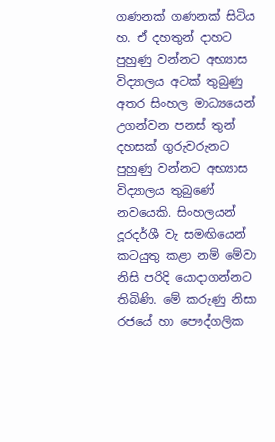ගණනක් ගණනක් සිටිය හ. ඒ දහතුන් දාහට පුහුණු වන්නට අභ්‍යාස විද්‍යාලය අටක් තුබුණු අතර සිංහල මාධ්‍යයෙන් උගන්වන පනස් තුන් දහසක් ගුරුවරුනට පුහුණු වන්නට අභ්‍යාස විද්‍යාලය තුබුණේ නවයෙකි. සිංහලයන් දූරදර්ශී වැ සමඟියෙන් කටයුතු කළා නම් මේවා නිසි පරිදි යොදාගන්නට තිබිණි. මේ කරුණු නිසා රජයේ හා පෞද්ගලික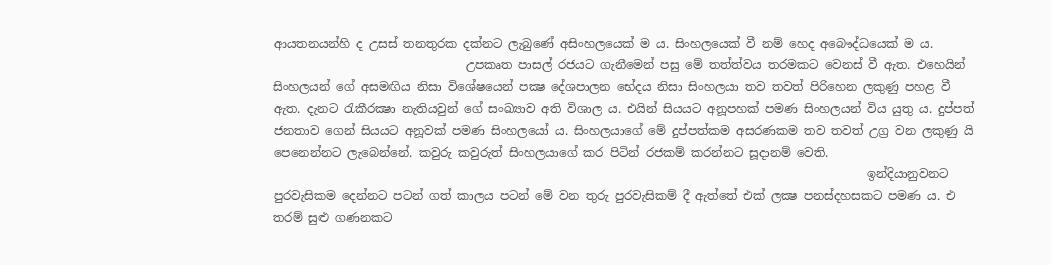ආයතනයන්හි ද උසස් තනතුරක දක්නට ලැබුණේ අසිංහලයෙක් ම ය. සිංහලයෙක් වී නම් හෙද අබෞද්ධයෙක් ම ය.
                                උපකෘත පාසල් රජයට ගැනීමෙන් පසු මේ තත්ත්වය තරමකට වෙනස් වී ඇත. එහෙයින් සිංහලයන් ගේ අසමඟිය නිසා විශේෂයෙන් පක්‍ෂ දේශපාලන භේදය නිසා සිංහලයා තව තවත් පිරිහෙන ලකුණු පහළ වී ඇත. දැනට රැකීරක්‍ෂා නැතියවුන් ගේ සංඛ්‍යාව අති විශාල ය. එයින් සියයට අනූපහක් පමණ සිංහලයන් විය යුතු ය. දුප්පත් ජනතාව ගෙන් සියයට අනූවක් පමණ සිංහලයෝ ය. සිංහලයාගේ මේ දුප්පත්කම අසරණකම තව තවත් උග්‍ර වන ලකුණු යි පෙනෙන්නට ලැබෙන්නේ. කවුරු කවුරුත් සිංහලයාගේ කර පිටින් රජකම් කරන්නට සූදානම් වෙති.
                                                                                                   ඉන්දියානුවනට පුරවැසිකම දෙන්නට පටන් ගත් කාලය පටන් මේ වන තුරු පුරවැසිකම් දී ඇත්තේ එක් ලක්‍ෂ පනස්දහසකට පමණ ය. එ තරම් සුළු ගණනකට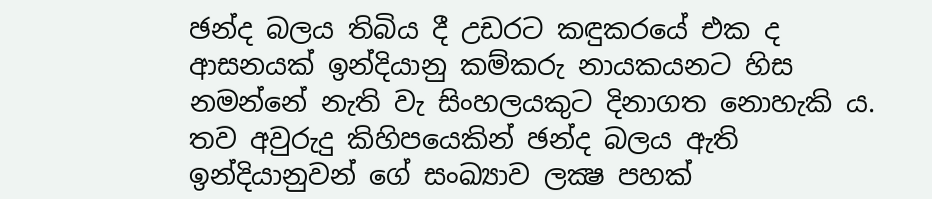ඡන්ද බලය තිබිය දී උඩරට කඳුකරයේ එක ද ආසනයක් ඉන්දියානු කම්කරු නායකයනට හිස නමන්නේ නැති වැ සිංහලයකුට දිනාගත නොහැකි ය. තව අවුරුදු කිහිපයෙකින් ඡන්ද බලය ඇති ඉන්දියානුවන් ගේ සංඛ්‍යාව ලක්‍ෂ පහක්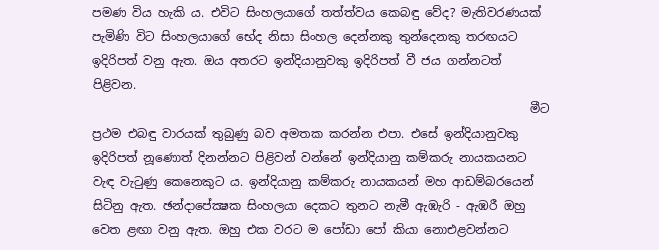පමණ විය හැකි ය. එවිට සිංහලයාගේ තත්ත්වය කෙබඳු වේද? මැතිවරණයක් පැමිණි විට සිංහලයාගේ භේද නිසා සිංහල දෙන්නකු තුන්දෙනකු තරඟයට ඉදිරිපත් වනු ඇත. ඔය අතරට ඉන්දියානුවකු ඉදිරිපත් වී ජය ගන්නටත් පිළිවන.
                                                                         මීට ප්‍රථම එබඳු වාරයක් තුබුණු බව අමතක කරන්න එපා. එසේ ඉන්දියානුවකු ඉදිරිපත් නූණොත් දිනන්නට පිළිවන් වන්නේ ඉන්දියානු කම්කරු නායකයනට වැඳ වැටුණු කෙනෙකුට ය. ඉන්දියානු කම්කරු නායකයන් මහ ආඩම්බරයෙන් සිටිනු ඇත. ඡන්දාපේක්‍ෂක සිංහලයා දෙකට තුනට නැමී ඇඹැරි - ඇඹරී ඔහු වෙත ළඟා වනු ඇත. ඔහු එක වරට ම පෝඩා පෝ කියා නොඑළවන්නට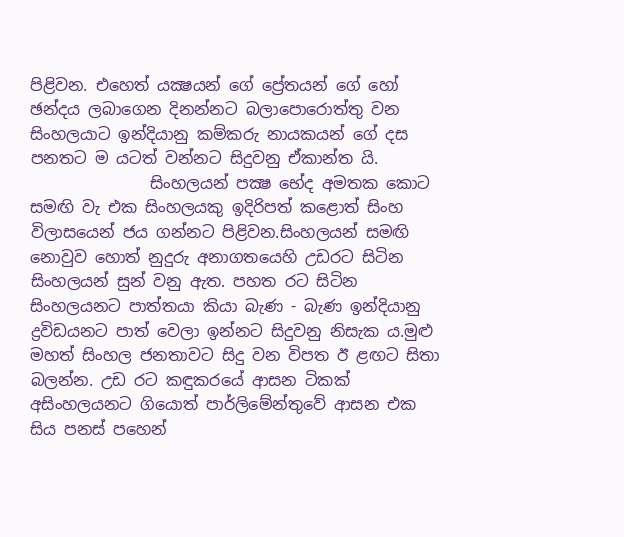පිළිවන. එහෙත් යක්‍ෂයන් ගේ ප්‍රේතයන් ගේ හෝ ඡන්දය ලබාගෙන දිනන්නට බලාපොරොත්තු වන සිංහලයාට ඉන්දියානු කම්කරු නායකයන් ගේ දස පනතට ම යටත් වන්නට සිදුවනු ඒකාන්ත යි.
               සිංහලයන් පක්‍ෂ භේද අමතක කොට සමඟි වැ එක සිංහලයකු ඉදිරිපත් කළොත් සිංහ විලාසයෙන් ජය ගන්නට පිළිවන.සිංහලයන් සමඟි නොවුව හොත් නුදුරු අනාගතයෙහි උඩරට සිටින සිංහලයන් සුන් වනු ඇත. පහත රට සිටින සිංහලයනට පාත්තයා කියා බැණ - බැණ ඉන්දියානු ද්‍රවිඩයනට පාත් වෙල‍ා ඉන්නට සිදුවනු නිසැක ය.මුළු මහත් සිංහල ජනතාවට සිදු වන විපත ඊ ළඟට සිතා බලන්න. උඩ රට කඳුකරයේ ආසන ටිකක් අසිංහලයනට ගියොත් පාර්ලිමේන්තුවේ ආසන එක සිය පනස් පහෙන්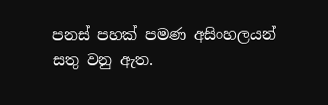පනස් පහක් පමණ අසිංහලයන් සතු වනු ඇත.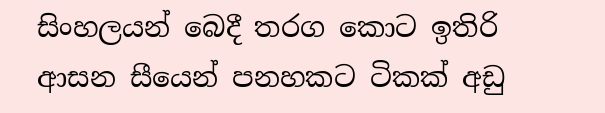සිංහලයන් බෙදී තරග කොට ඉතිරි ආසන සීයෙන් පනහකට ටිකක් අඩු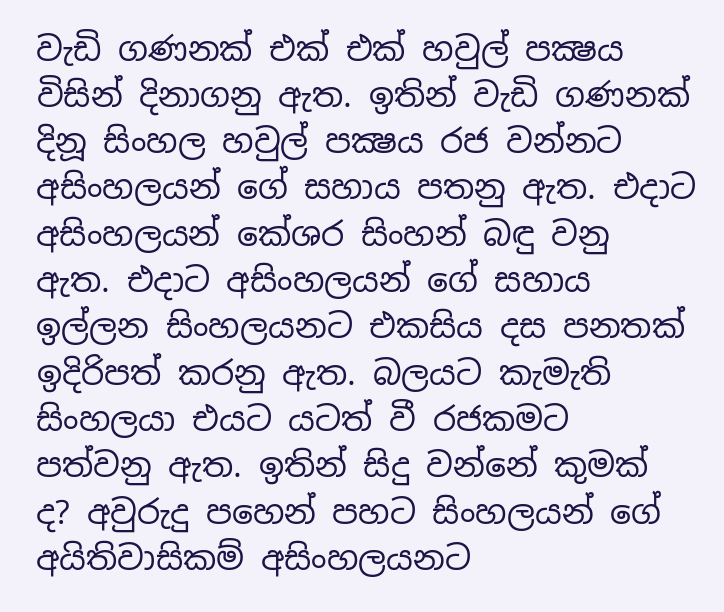වැඩි ගණනක් එක් එක් හවුල් පක්‍ෂය විසින් දිනාගනු ඇත. ඉතින් වැඩි ගණනක් දිනූ සිංහල හවුල් පක්‍ෂය රජ වන්නට අසිංහලයන් ගේ සහාය පතනු ඇත. එදාට අසිංහලයන් කේශර සිංහන් බඳු වනු ඇත. එදාට අසිංහලයන් ගේ සහාය ඉල්ලන සිංහලයනට එකසිය දස පනතක් ඉදිරිපත් කරනු ඇත. බලයට කැමැති සිංහලයා එයට යටත් වී රජකමට පත්වනු ඇත. ඉතින් සිදු වන්නේ කුමක් ද? අවුරුදු පහෙන් පහට සිංහලයන් ගේ අයිතිවාසිකම් අසිංහලයනට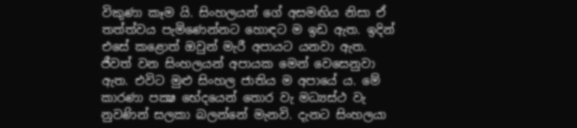විකුණා කෑම යි. සිංහලයන් ගේ අසමඟිය නිසා ඒ තත්ත්වය පැමිණෙන්නට හොඳට ම ඉඩ ඇත. ඉදින් එසේ කළොත් ඔවුන් මැරී අපායට යනව‍ා ඇත. ජීවත් වන සිංහලයන් අපායක මෙන් වෙසෙනුවා ඇත. එවිට මුළු සිංහල ජාතිය ම අපායේ ය. මේ කාරණා පක්‍ෂ භේදයෙන් තොර වැ මධ්‍යස්ථ වැ නුවණින් සලකා බලන්නේ මැනවි. දැනට සිංහලයා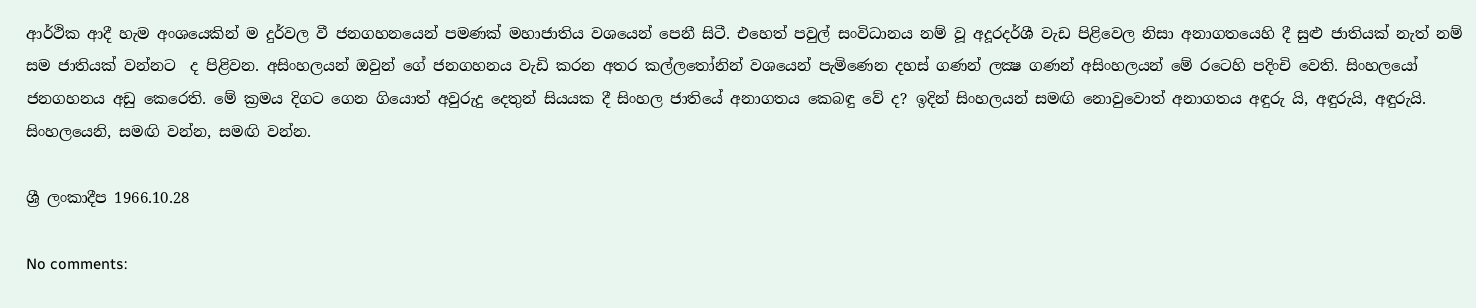ආර්ථික ආදී හැම අංශයෙකින් ම දුර්වල වී ජනගහනයෙන් පමණක් මහාජාතිය වශයෙන් පෙනී සිටී. එහෙත් පවුල් සංවිධානය නම් වූ අදූරදර්ශී වැඩ පිළිවෙල නිසා අනාගතයෙහි දී සුළු ජාතියක් නැත් නම් සම ජාතියක් වන්නට  ද පිළිවන. අසිංහලයන් ඔවුන් ගේ ජනගහනය වැඩි කරන අතර කල්ලතෝනින් වශයෙන් පැමිණෙන දහස් ගණන් ලක්‍ෂ ගණන් අසිංහලයන් මේ රටෙහි පදිංචි වෙති. සිංහලයෝ ජනගහනය අඩු කෙරෙති. මේ ක්‍රමය දිගට ගෙන ගියොත් අවුරුදු දෙතුන් සියයක දී සිංහල ජාතියේ අනාගතය කෙබඳු වේ ද? ඉදින් සිංහලයන් සමඟි නොවුවොත් අනාගතය අඳුරු යි, අඳුරුයි, අඳුරුයි. සිංහලයෙනි, සමඟි වන්න, සමඟි වන්න.

ශ්‍රී ලංකාදීප 1966.10.28

No comments: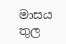මාසය තුල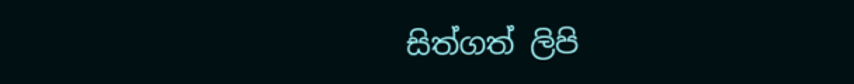සිත්ගත් ලිපි